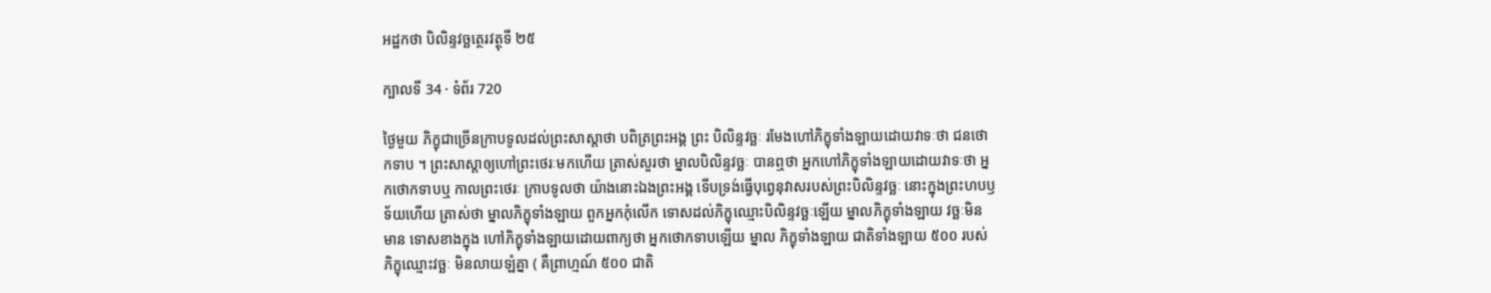អដ្ឋកថា បិលិន្ទវច្ឆត្ថេរវត្ថុទី ២៥

ក្បាលទី 34 · ទំព័រ 720

ថ្ងៃមួយ ភិក្ខុជាច្រើនក្រាបទូលដល់ព្រះសាស្តាថា បពិត្រព្រះអង្គ ព្រះ បិលិន្ទវច្ឆៈ រមែងហៅភិក្ខុទាំងឡាយដោយវាទៈថា ជនថោកទាប ។ ព្រះសាស្តាឲ្យហៅព្រះថេរៈមកហើយ ត្រាស់សួរថា ម្នាលបិលិន្ទវច្ឆៈ បានឮថា អ្នកហៅភិក្ខុទាំងឡាយដោយវាទៈថា អ្នកថោកទាបឬ កាលព្រះថេរៈ ក្រាបទូលថា យ៉ាងនោះឯងព្រះអង្គ ទើបទ្រង់ធ្វើបុព្វេនុវាសរបស់ព្រះបិលិន្ទវច្ឆៈ នោះក្នុងព្រះហបឫទ័យហើយ ត្រាស់ថា ម្នាលភិក្ខុទាំងឡាយ ពួកអ្នកកុំលើក ទោសដល់ភិក្ខុឈ្មោះបិលិន្ទវច្ឆៈឡើយ ម្នាលភិក្ខុទាំងឡាយ វច្ឆៈមិនមាន ទោសខាងក្នុង ហៅភិក្ខុទាំងឡាយដោយពាក្យថា អ្នកថោកទាបឡើយ ម្នាល ភិក្ខុទាំងឡាយ ជាតិទាំងឡាយ ៥០០ របស់ភិក្ខុឈ្មោះវច្ឆៈ មិនលាយឡំគ្នា ( គឺព្រាហ្មណ៍ ៥០០ ជាតិ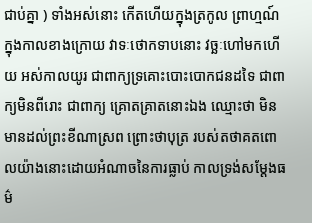ជាប់គ្នា ) ទាំងអស់នោះ កើតហើយក្នុងត្រកូល ព្រាហ្មណ៍ ក្នុងកាលខាងក្រោយ វាទៈថោកទាបនោះ វច្ឆៈហៅមកហើយ អស់កាលយូរ ជាពាក្យទ្រគោះបោះបោកជនដទៃ ជាពាក្យមិនពីរោះ ជាពាក្យ គ្រោតគ្រាតនោះឯង ឈ្មោះថា មិនមានដល់ព្រះខីណាស្រព ព្រោះថាបុត្រ របស់តថាគតពោលយ៉ាងនោះដោយអំណាចនៃការធ្លាប់ កាលទ្រង់សម្តែងធម៌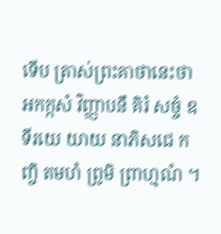ទើប ត្រាស់ព្រះគាថានេះថា អកក្កសំ វិញ្ញាបនឹ គិរំ សច្ចំ ឧទីរយេ យាយ នាភិសជេ កញ្ចិ តមហំ ព្រូមិ ព្រាហ្មណំ ។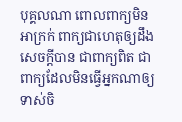បុគ្គលណា ពោលពាក្យមិនអាក្រក់ ពាក្យជាហេតុឲ្យដឹង សេចក្តីបាន ជាពាក្យពិត ជាពាក្យដែលមិនធ្វើអ្នកណាឲ្យ ទាស់ចិ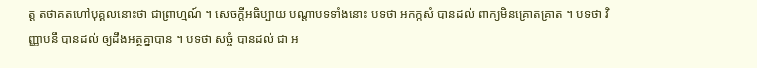ត្ត តថាគតហៅបុគ្គលនោះថា ជាព្រាហ្មណ៍ ។ សេចក្តីអធិប្បាយ បណ្តាបទទាំងនោះ បទថា អកក្កសំ បានដល់ ពាក្យមិនគ្រោតគ្រាត ។ បទថា វិញ្ញាបនឹ បានដល់ ឲ្យដឹងអត្ថគ្នាបាន ។ បទថា សច្ចំ បានដល់ ជា អ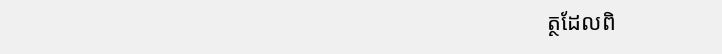ត្ថដែលពិ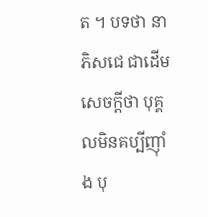ត ។ បទថា នាភិសជេ ជាដើម សេចក្តីថា បុគ្គលមិនគប្បីញ៉ាំង បុ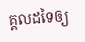គ្គលដទៃឲ្យ